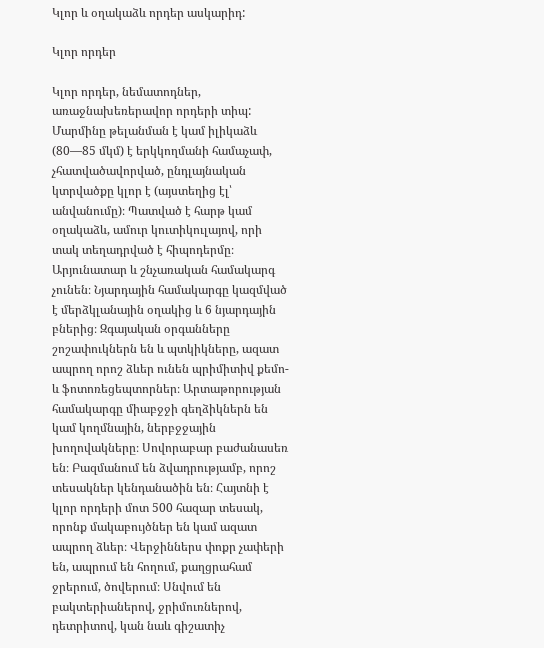Կլոր և օղակաձև որդեր ասկարիդ:

Կլոր որդեր

Կլոր որդեր, նեմատոդներ, առաջնախեռերավոր որդերի տիպ: Մարմինը թելանման է կամ իլիկաձև (80—85 մկմ) է երկկողմանի համաչափ, չհատվածավորված, ընդլայնական կտրվածքը կլոր է (այստեղից էլ՝ անվանումը)։ Պատված է հարթ կամ օղակաձև, ամուր կուտիկուլայով, որի տակ տեղադրված է հիպոդերմը։ Արյունատար և շնչառական համակարգ չունեն։ Նյարդային համակարգը կազմված է մերձկլանային օղակից և 6 նյարդային բներից։ Զգայական օրգանները շոշափուկներն են և պտկիկները, ազատ ապրող որոշ ձևեր ունեն պրիմիտիվ քեմո- և ֆոտոռեցեպտորներ։ Արտաթորության համակարգը միաբջջի գեղձիկներն են կամ կողմնային, ներբջջային խողովակները։ Սովորաբար բաժանասեռ են։ Բազմանում են ձվադրությամբ, որոշ տեսակներ կենդանածին են։ Հայտնի է կլոր որդերի մոտ 500 հազար տեսակ, որոնք մակաբույծներ են կամ ազատ ապրող ձևեր։ Վերջիններս փոքր չափերի են, ապրում են հողում, քաղցրահամ ջրերում, ծովերում։ Սնվում են բակտերիաներով, ջրիմուռներով, դետրիտով, կան նաև գիշատիչ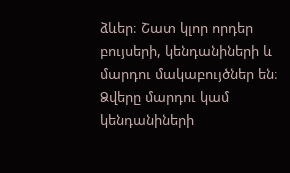ձևեր։ Շատ կլոր որդեր բույսերի, կենդանիների և մարդու մակաբույծներ են։ Ձվերը մարդու կամ կենդանիների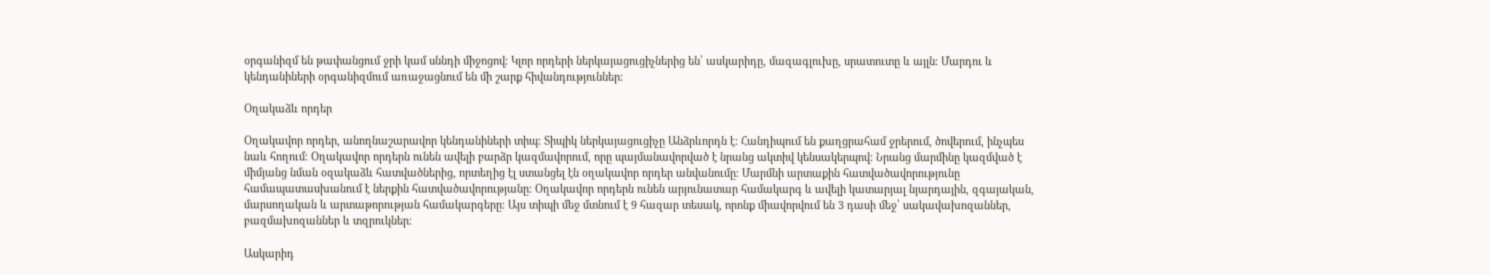օրգանիզմ են թափանցում ջրի կամ սննդի միջոցով։ Կլոր որդերի ներկայացուցիչներից են՝ ասկարիդը, մազագլուխը, սրատուտը և այլն։ Մարդու և կենդանիների օրգանիզմում առաջացնում են մի շարք հիվանդություններ։

Օղակաձև որդեր

Օղակավոր որդեր, անողնաշարավոր կենդանիների տիպ։ Տիպիկ ներկայացուցիչը Անձրևորդն է։ Հանդիպում են քաղցրահամ ջրերում, ծովերում, ինչպես նաև հողում։ Օղակավոր որդերն ունեն ավելի բարձր կազմավորում, որը պայմանավորված է նրանց ակտիվ կենսակերպով։ Նրանց մարմինը կազմված է միմյանց նման օզակաձև հատվածներից, որտեղից էլ ստանցել էն օղակավոր որդեր անվանումը։ Մարմնի արտաքին հատվածավորությունը համապատասխանում է ներքին հատվածավորությանը։ Օղակավոր որդերն ունեն արյունատար համակարգ և ավելի կատարյալ նյարդային, զգայական, մարսողական և արտաթորության համակարգերը։ Այս տիպի մեջ մտնում է 9 հազար տեսակ, որոնք միավորվում են 3 դասի մեջ՝ սակավախոզաններ, բազմախոզաններ և տզրուկներ։

Ասկարիդ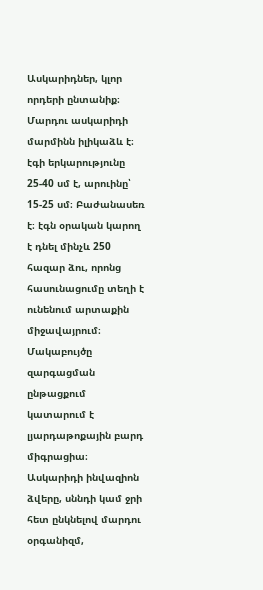Ասկարիդներ, կլոր որդերի ընտանիք։ Մարդու ասկարիդի մարմինն իլիկաձև է։ էգի երկարությունը 25-40 սմ է, արուինը՝ 15-25 սմ։ Բաժանասեռ է։ էգն օրական կարող է դնել մինչև 250 հազար ձու, որոնց հասունացումը տեղի է ունենում արտաքին միջավայրում։ Մակաբույծը զարգացման ընթացքում կատարում է լյարդաթոքային բարդ միգրացիա։ Ասկարիդի ինվազիոն ձվերը, սննդի կամ ջրի հետ ընկնելով մարդու օրգանիզմ,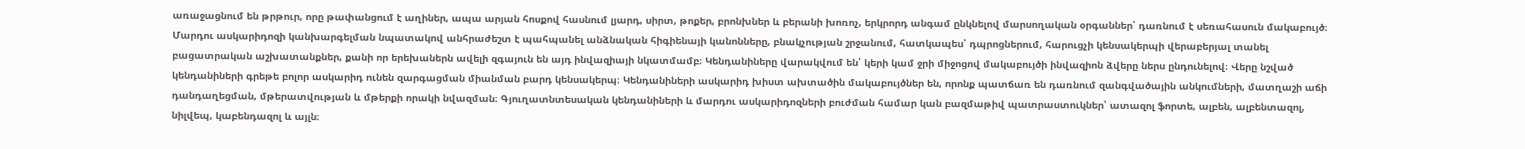առաջացնում են թրթուր, որը թափանցում է աղիներ, ապա արյան հոսքով հասնում լյարդ, սիրտ, թոքեր, բրոնխներ և բերանի խոռոչ, երկրորդ անգամ ընկնելով մարսողական օրգաններ՝ դառնում է սեռահասուն մակաբույծ։ Մարդու ասկարիդոզի կանխարգելման նպատակով անհրաժեշտ է պահպանել անձնական հիգիենայի կանոնները, բնակչության շրջանում, հատկապես՝ դպրոցներում, հարուցչի կենսակերպի վերաբերյալ տանել բացատրական աշխատանքներ, քանի որ երեխաներն ավելի զգայուն են այդ ինվազիայի նկատմամբ։ Կենդանիները վարակվում են՝ կերի կամ ջրի միջոցով մակաբույծի ինվազիոն ձվերը ներս ընդունելով։ Վերը նշված կենդանիների գրեթե բոլոր ասկարիդ ունեն զարգացման միանման բարդ կենսակերպ։ Կենդանիների ասկարիդ խիստ ախտածին մակաբույծներ են, որոնք պատճառ են դառնում զանգվածային անկումների, մատղաշի աճի դանդաղեցման, մթերատվության և մթերքի որակի նվազման։ Գյուղատնտեսական կենդանիների և մարդու ասկարիդոզների բուժման համար կան բազմաթիվ պատրաստուկներ՝ ատազոլ ֆորտե, ալբեն, ալբենտազոլ, նիլվեպ, կաբենդազոլ և այլն։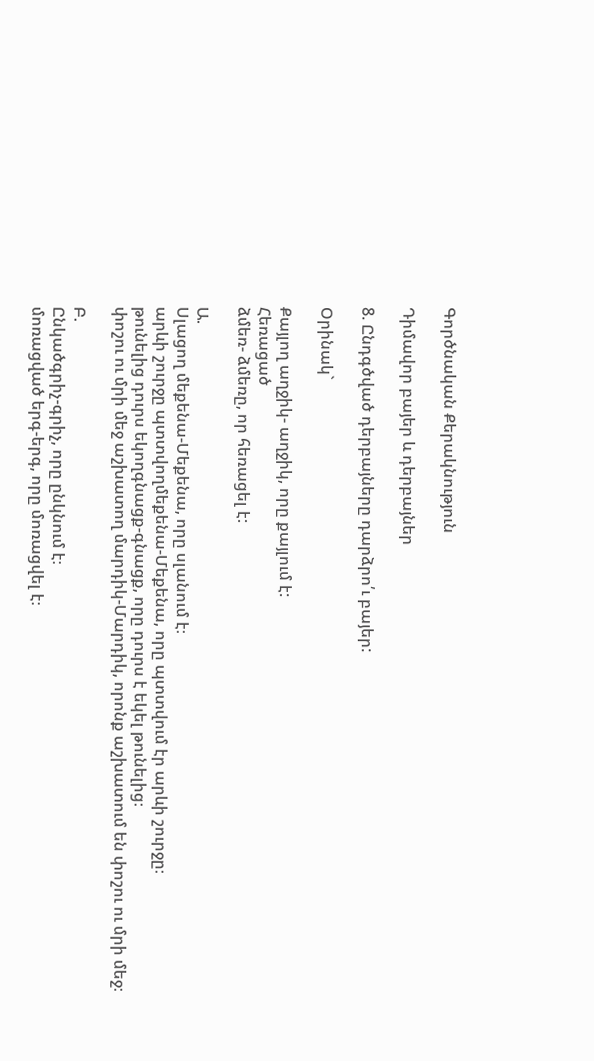Գործնական Քերակնություն

Դիմավոր բայեր և դերբայներ

8. Ընդգծված դերբայները դարձրո՛ւ բայեր:

Օրինակ`

Քայլող աղջիկ- աղջիկ, որը քայլում է:
Հեռացած
ձմեռ- ձմեռը, որ հեռացել է:

Ա.
Սլացող մեքենա-Մեքենա, որը սլանում է։
արևի շուրջը պտտվողմեքենա-Մեքենա, որը պտտվում էր արևի շուրջը։
թունելից դուրս եկողգնացք-գնացք, որը դուրս է եկել թունելից։
փոշու ու մրի մեջ աշխատող մարդիկ-Մարդիկ, որոնք աշխատում են փոշու ու մրի մեջ։

Բ.
Ընկածգրիչ-գրիչ, որը ընկնում է։
մոռացված երգ-երգ, որը մոռացվել է։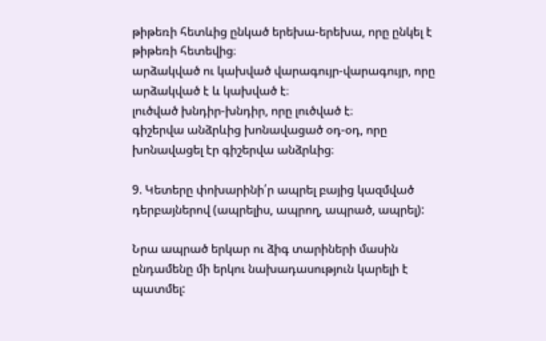թիթեռի հետևից ընկած երեխա-երեխա, որը ընկել է թիթեռի հետեվից։
արձակված ու կախված վարագույր-վարագույր, որը արձակված է և կախված է։
լուծված խնդիր-խնդիր, որը լուծված է։
գիշերվա անձրևից խոնավացած օդ-օդ, որը խոնավացել էր գիշերվա անձրևից։

9. Կետերը փոխարինի՛ր ապրել բայից կազմված դերբայներով (ապրելիս, ապրող, ապրած, ապրել):

Նրա ապրած երկար ու ձիգ տարիների մասին ընդամենը մի երկու նախադասություն կարելի է պատմել: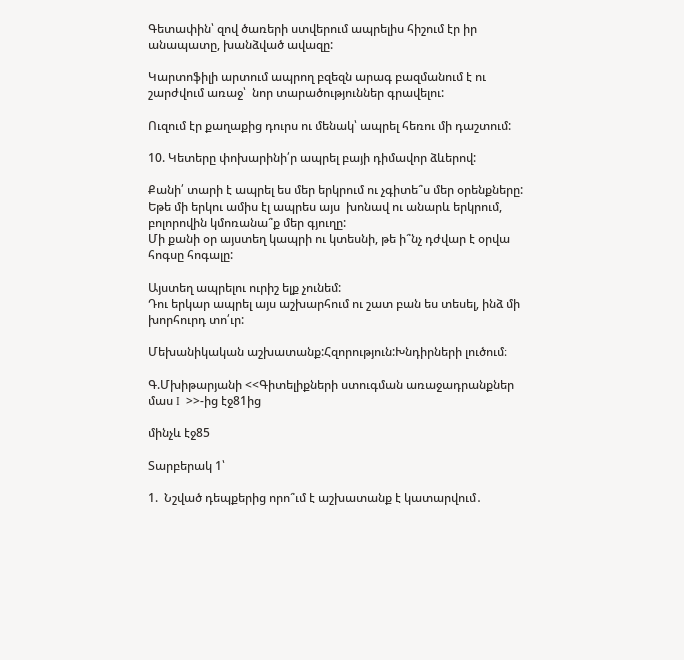Գետափին՝ զով ծառերի ստվերում ապրելիս հիշում էր իր անապատը, խանձված ավազը:

Կարտոֆիլի արտում ապրող բզեզն արագ բազմանում է ու շարժվում առաջ՝  նոր տարածություններ գրավելու:

Ուզում էր քաղաքից դուրս ու մենակ՝ ապրել հեռու մի դաշտում:

10. Կետերը փոխարինի՛ր ապրել բայի դիմավոր ձևերով:

Քանի՛ տարի է ապրել ես մեր երկրում ու չգիտե՞ս մեր օրենքները:
Եթե մի երկու ամիս էլ ապրես այս  խոնավ ու անարև երկրում, բոլորովին կմոռանա՞ք մեր գյուղը:
Մի քանի օր այստեղ կապրի ու կտեսնի, թե ի՞նչ դժվար է օրվա հոգսը հոգալը:

Այստեղ ապրելու ուրիշ ելք չունեմ:
Դու երկար ապրել այս աշխարհում ու շատ բան ես տեսել, ինձ մի խորհուրդ տո՛ւր:

Մեխանիկական աշխատանք:Հզորություն:Խնդիրների լուծում։

Գ.Մխիթարյանի <<Գիտելիքների ստուգման առաջադրանքներ մաս I  >>-ից էջ81ից

մինչև էջ85

Տարբերակ 1՝

1.  Նշված դեպքերից որո՞ւմ է աշխատանք է կատարվում․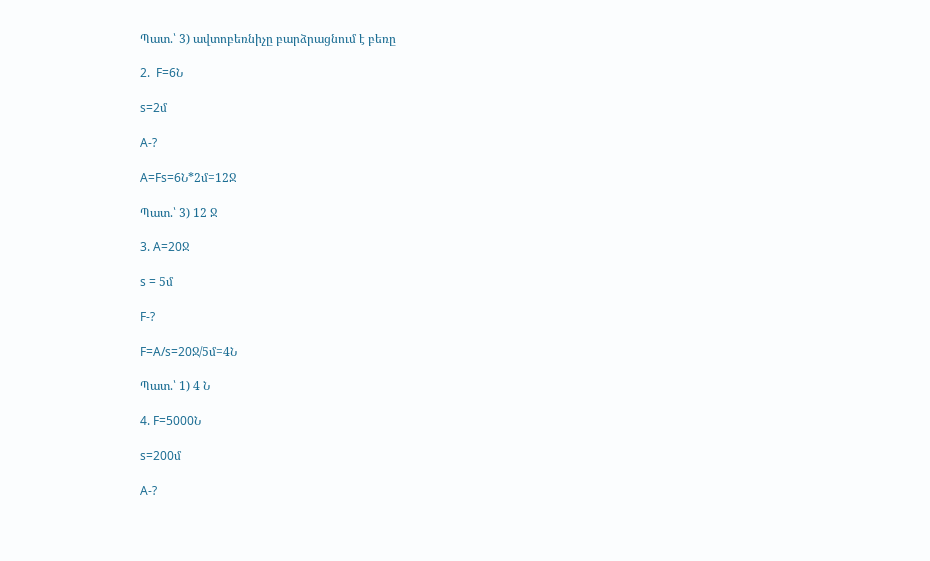Պատ.՝ 3) ավտոբեռնիչը բարձրացնում է բեռը

2.  F=6Ն

s=2մ

A-?

A=Fs=6Ն*2մ=12Ջ

Պատ.՝ 3) 12 Ջ

3. A=20Ջ

s = 5մ

F-?

F=A/s=20Ջ/5մ=4Ն

Պատ.՝ 1) 4 Ն

4. F=5000Ն

s=200մ

A-?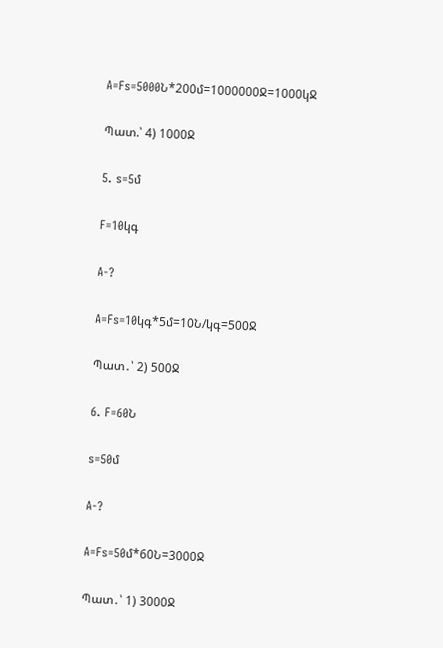A=Fs=5000Ն*200մ=1000000Ջ=1000կՋ

Պատ.՝ 4) 1000Ջ

5. s=5մ

F=10կգ

A-?

A=Fs=10կգ*5մ=10Ն/կգ=500Ջ

Պատ․՝ 2) 500Ջ

6. F=60Ն

s=50մ

A-?

A=Fs=50մ*60Ն=3000Ջ

Պատ․՝ 1) 3000Ջ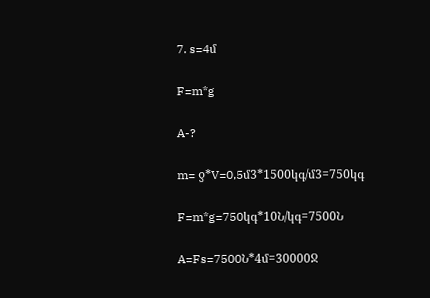7. s=4մ

F=m*g

A-?

m= ƍ*V=0,5մ3*1500կգ/մ3=750կգ

F=m*g=750կգ*10Ն/կգ=7500Ն

A=Fs=7500Ն*4մ=30000Ջ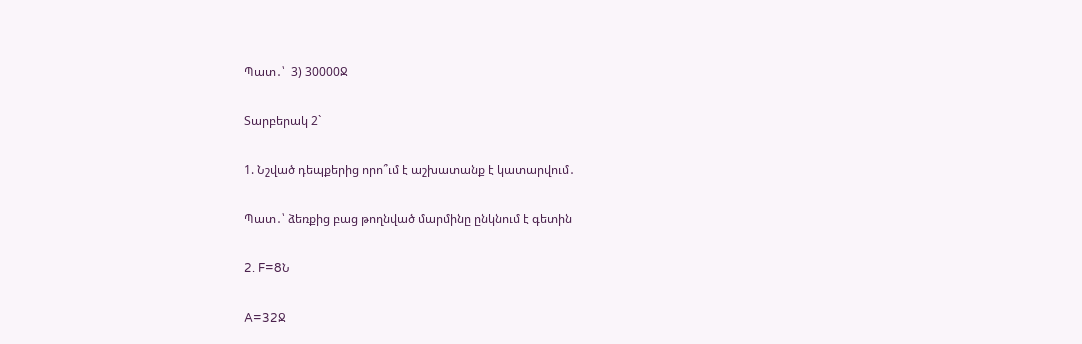Պատ․՝  3) 30000Ջ

Տարբերակ 2`

1. Նշված դեպքերից որո՞ւմ է աշխատանք է կատարվում․

Պատ․՝ ձեռքից բաց թողնված մարմինը ընկնում է գետին

2. F=8Ն

A=32Ջ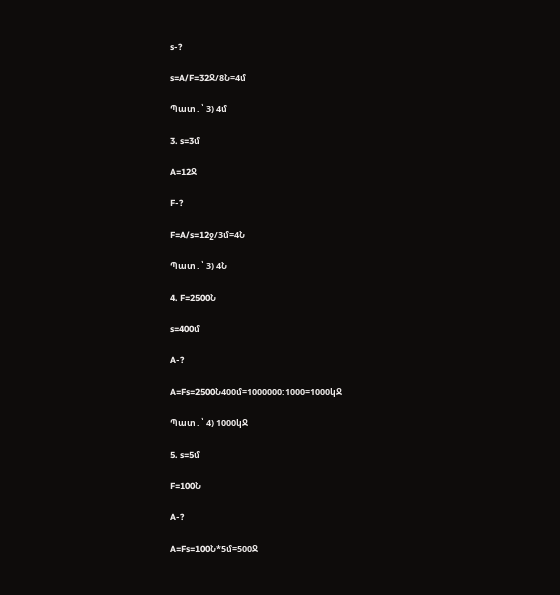s-?

s=A/F=32Ջ/8Ն=4մ

Պատ․՝ 3) 4մ

3. s=3մ

A=12Ջ

F-?

F=A/s=12ջ/3մ=4Ն

Պատ․՝ 3) 4Ն

4. F=2500Ն

s=400մ

A-?

A=Fs=2500Ն400մ=1000000:1000=1000կՋ

Պատ․՝ 4) 1000կՋ

5. s=5մ

F=100Ն

A-?

A=Fs=100Ն*5մ=500Ջ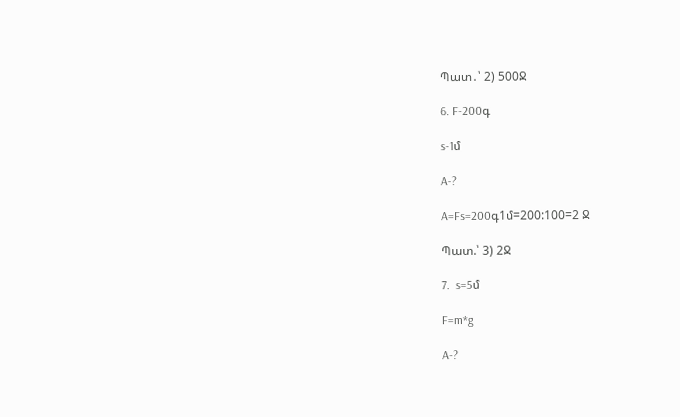Պատ․՝ 2) 500Ջ

6. F-200գ

s-1մ

A-?

A=Fs=200գ1մ=200:100=2 Ջ

Պատ.՝ 3) 2Ջ

7.  s=5մ

F=m*g

A-?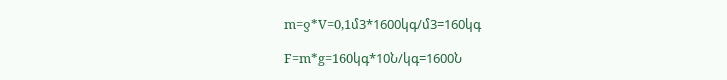m=ƍ*V=0,1մ3*1600կգ/մ3=160կգ

F=m*g=160կգ*10Ն/կգ=1600Ն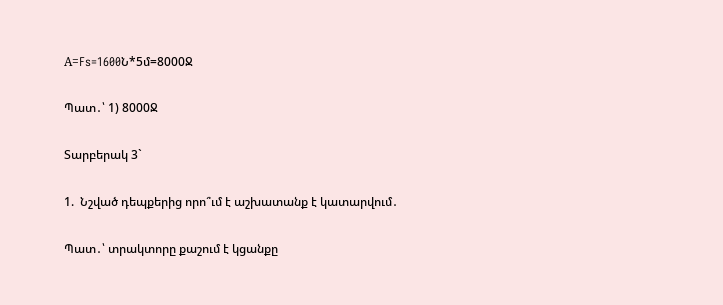А=Fs=1600Ն*5մ=8000Ջ

Պատ․՝ 1) 8000Ջ

Տարբերակ 3`

1.  Նշված դեպքերից որո՞ւմ է աշխատանք է կատարվում․

Պատ․՝ տրակտորը քաշում է կցանքը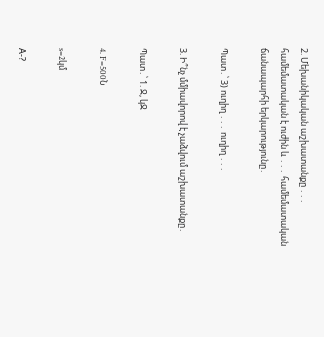2. Մեխանիկական աշխատանքը ․․․ համեմատական է ուժին և ․․․ համեմատական ճանապարհի երկարությունը․

Պատ․՝ 3) ուղիղ ․․․ ուղիղ ․․․

3. Ի՞նչ մմիավորով է չաձվում աշխատանքը․

Պատ․՝ 1. Ջ, կՋ

4. F=500Ն

s=2կմ

А-?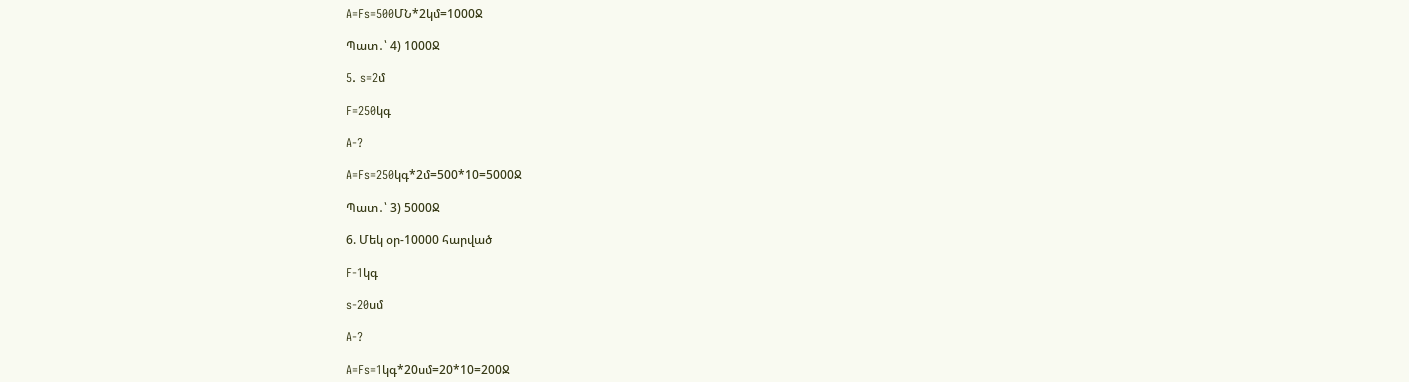A=Fs=500ՄՆ*2կմ=1000Ջ

Պատ․՝ 4) 1000Ջ

5. s=2մ

F=250կգ

A-?

A=Fs=250կգ*2մ=500*10=5000Ջ

Պատ․՝ 3) 5000Ջ

6. Մեկ օր-10000 հարված

F-1կգ

s-20սմ

A-?

A=Fs=1կգ*20սմ=20*10=200Ջ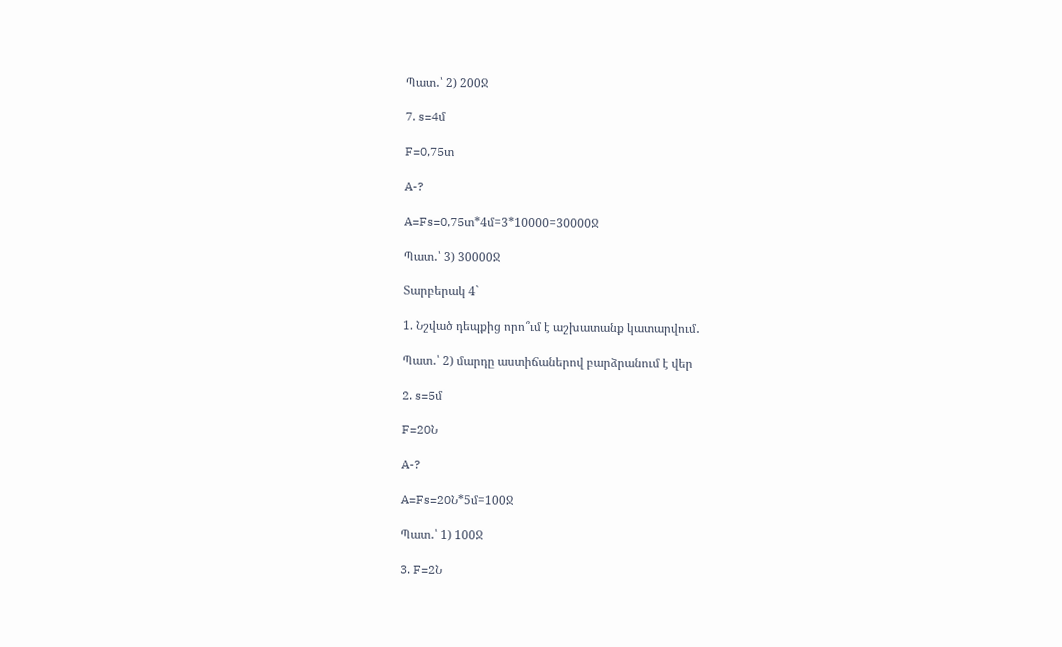Պատ․՝ 2) 200Ջ

7. s=4մ

F=0,75տ

A-?

A=Fs=0,75տ*4մ=3*10000=30000Ջ

Պատ․՝ 3) 30000Ջ

Տարբերակ 4`

1. Նշված դեպքից որո՞ւմ է աշխատանք կատարվում․

Պատ․՝ 2) մարդը աստիճաներով բարձրանում է վեր

2. s=5մ

F=20Ն

A-?

A=Fs=20Ն*5մ=100Ջ

Պատ․՝ 1) 100Ջ

3. F=2Ն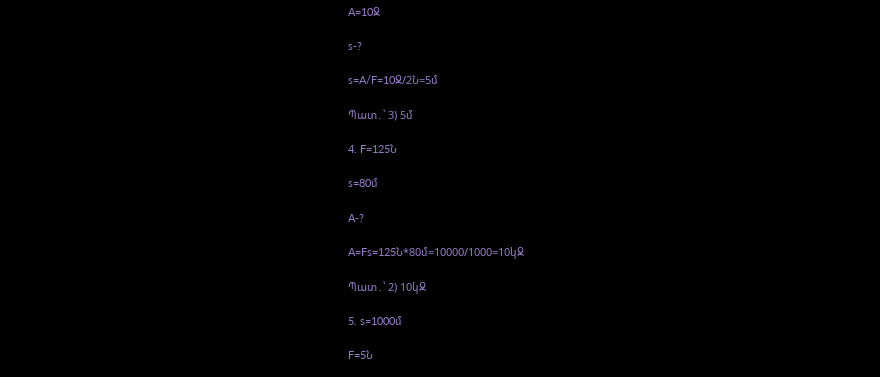A=10Ջ

s-?

s=A/F=10Ջ/2Ն=5մ

Պատ․՝ 3) 5մ

4. F=125Ն

s=80մ

A-?

A=Fs=125Ն*80մ=10000/1000=10կՋ

Պատ․՝ 2) 10կՋ

5. s=1000մ

F=5Ն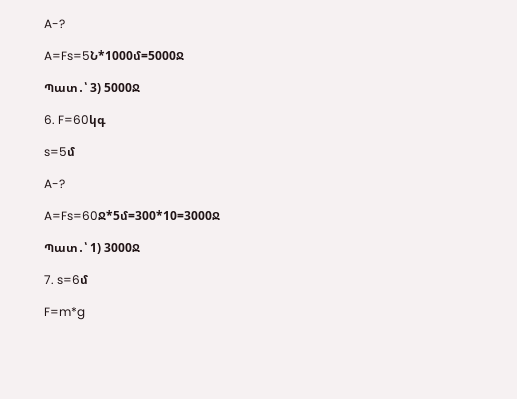A-?

A=Fs=5Ն*1000մ=5000Ջ

Պատ․՝ 3) 5000Ջ

6. F=60կգ

s=5մ

A-?

A=Fs=60Ջ*5մ=300*10=3000Ջ

Պատ․՝ 1) 3000Ջ

7. s=6մ

F=m*g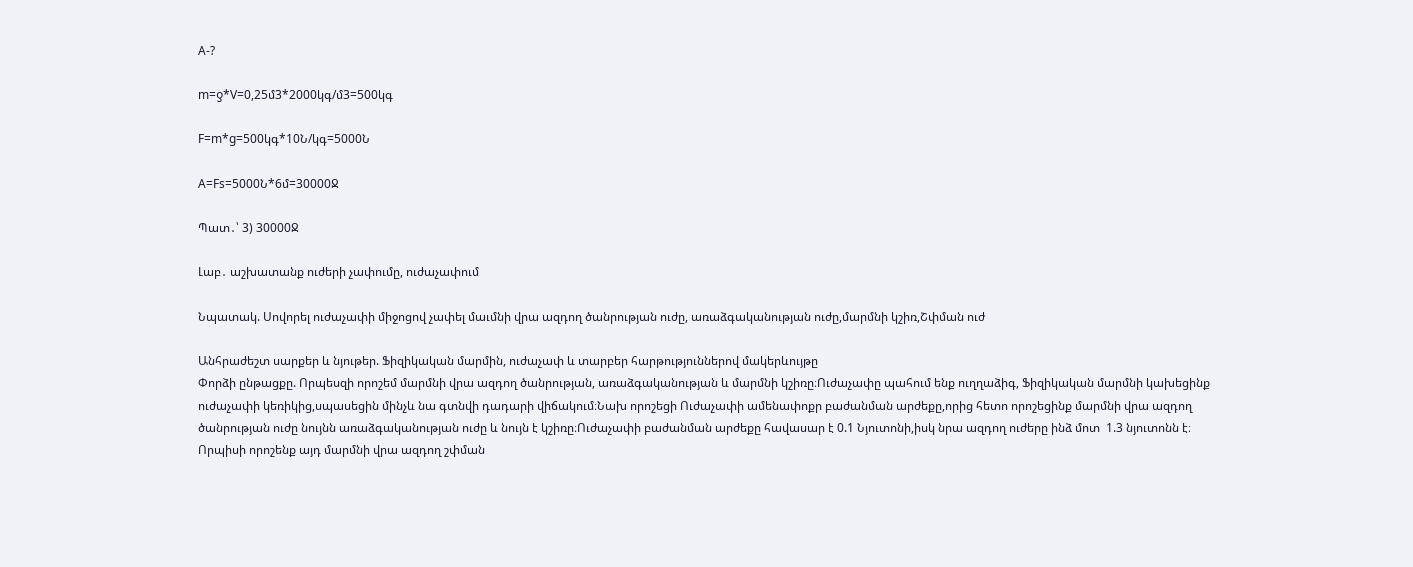A-?

m=ƍ*V=0,25մ3*2000կգ/մ3=500կգ

F=m*g=500կգ*10Ն/կգ=5000Ն

A=Fs=5000Ն*6մ=30000Ջ

Պատ․՝ 3) 30000Ջ

Լաբ․ աշխատանք ուժերի չափումը, ուժաչափում

Նպատակ. Սովորել ուժաչափի միջոցով չափել մաւմնի վրա ազդող ծանրության ուժը, առաձգականության ուժը,մարմնի կշիռ,Շփման ուժ

Անհրաժեշտ սարքեր և նյութեր. Ֆիզիկական մարմին, ուժաչափ և տարբեր հարթություններով մակերևույթը
Փորձի ընթացքը. Որպեսզի որոշեմ մարմնի վրա ազդող ծանրության, առաձգականության և մարմնի կշիռը։Ուժաչափը պահում ենք ուղղաձիգ, Ֆիզիկական մարմնի կախեցինք ուժաչափի կեռիկից,սպասեցին մինչև նա գտնվի դադարի վիճակում։Նախ որոշեցի Ուժաչափի ամենափոքր բաժանման արժեքը,որից հետո որոշեցինք մարմնի վրա ազդող ծանրության ուժը նույնն առաձգականության ուժը և նույն է կշիռը։Ուժաչափի բաժանման արժեքը հավասար է 0.1 Նյուտոնի,իսկ նրա ազդող ուժերը ինձ մոտ  1.3 նյուտոնն է։
Որպիսի որոշենք այդ մարմնի վրա ազդող շփման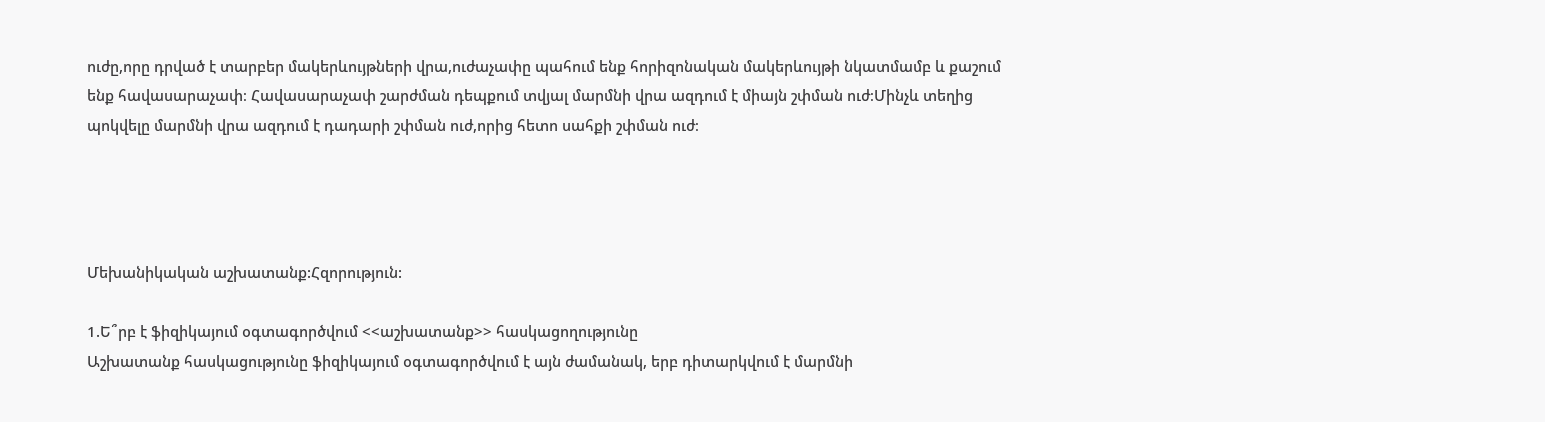ուժը,որը դրված է տարբեր մակերևույթների վրա,ուժաչափը պահում ենք հորիզոնական մակերևույթի նկատմամբ և քաշում ենք հավասարաչափ։ Հավասարաչափ շարժման դեպքում տվյալ մարմնի վրա ազդում է միայն շփման ուժ։Մինչև տեղից պոկվելը մարմնի վրա ազդում է դադարի շփման ուժ,որից հետո սահքի շփման ուժ։




Մեխանիկական աշխատանք:Հզորություն:

1.Ե՞րբ է ֆիզիկայում օգտագործվում <<աշխատանք>> հասկացողությունը
Աշխատանք հասկացությունը ֆիզիկայում օգտագործվում է այն ժամանակ, երբ դիտարկվում է մարմնի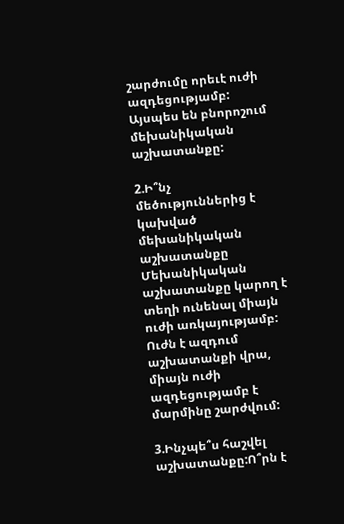շարժումը որեւէ ուժի ազդեցությամբ:  Այսպես են բնորոշում մեխանիկական աշխատանքը:

2.Ի՞նչ մեծություններից է կախված մեխանիկական  աշխատանքը
Մեխանիկական աշխատանքը կարող է տեղի ունենալ միայն ուժի առկայությամբ: Ուժն է ազդում աշխատանքի վրա, միայն ուժի ազդեցությամբ է մարմինը շարժվում:

3.Ինչպե՞ս հաշվել աշխատանքը:Ո՞րն է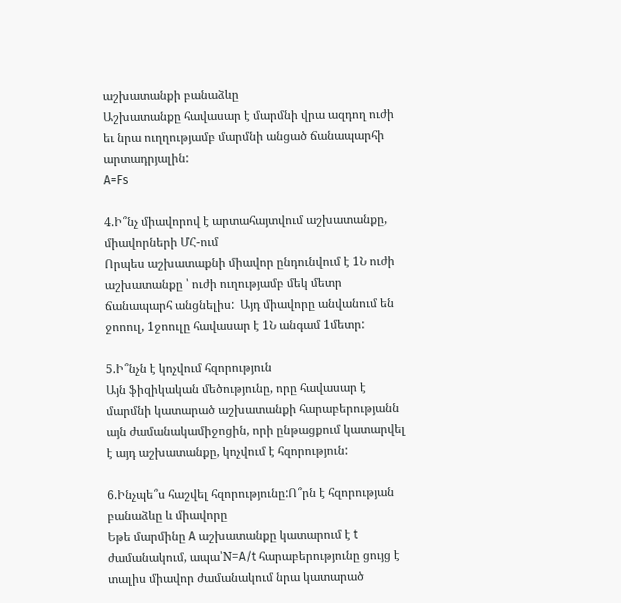աշխատանքի բանաձևը
Աշխատանքը հավասար է մարմնի վրա ազդող ուժի եւ նրա ուղղությամբ մարմնի անցած ճանապարհի արտադրյալին:
A=Fs

4.Ի՞նչ միավորով է արտահայտվում աշխատանքը, միավորների ՄՀ-ում
Որպես աշխատաքնի միավոր ընդունվում է 1Ն ուժի աշխատանքը ՝ ուժի ուղությամբ մեկ մետր ճանապարհ անցնելիս:  Այդ միավորը անվանում են ջոոուլ, 1ջոուլը հավասար է 1Ն անգամ 1մետր:

5.Ի՞նչն է կոչվում հզորություն
Այն ֆիզիկական մեծությունը, որը հավասար է մարմնի կատարած աշխատանքի հարաբերությանն այն ժամանակամիջոցին, որի ընթացքում կատարվել է այդ աշխատանքը, կոչվում է հզորություն:

6.Ինչպե՞ս հաշվել հզորությունը:Ո՞րն է հզորության բանաձևը և միավորը
Եթե մարմինը A աշխատանքը կատարում է t ժամանակում, ապա՝N=A/t հարաբերությունը ցույց է տալիս միավոր ժամանակում նրա կատարած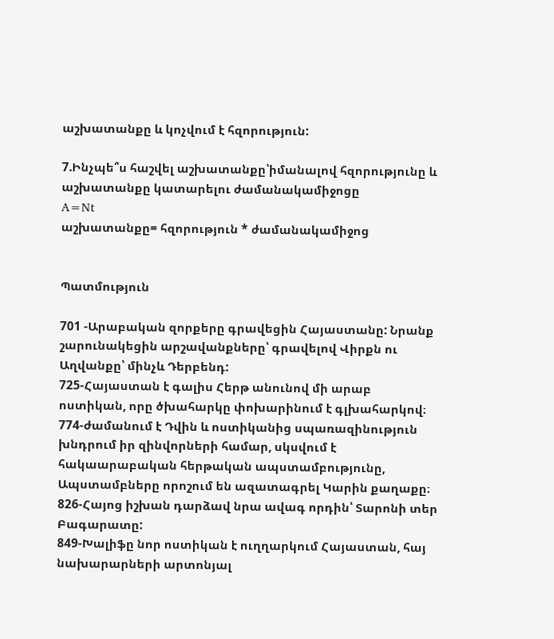աշխատանքը և կոչվում է հզորություն:

7.Ինչպե՞ս հաշվել աշխատանքը՝իմանալով հզորությունը և աշխատանքը կատարելու ժամանակամիջոցը
A=Nt
աշխատանքը= հզորություն * ժամանակամիջոց


Պատմություն

701 -Արաբական զորքերը գրավեցին Հայաստանը: Նրանք շարունակեցին արշավանքները՝ գրավելով Վիրքն ու Աղվանքը՝ մինչև Դերբենդ:
725-Հայաստան է գալիս Հերթ անունով մի արաբ
ոստիկան, որը ծխահարկը փոխարինում է գլխահարկով։
774-ժամանում է Դվին և ոստիկանից սպառազինություն խնդրում իր զինվորների համար, սկսվում է հակաարաբական հերթական ապստամբությունը, Ապստամբները որոշում են ազատագրել Կարին քաղաքը։
826-Հայոց իշխան դարձավ նրա ավագ որդին՝ Տարոնի տեր Բագարատը:
849-Խալիֆը նոր ոստիկան է ուղղարկում Հայաստան, հայ նախարարների արտոնյալ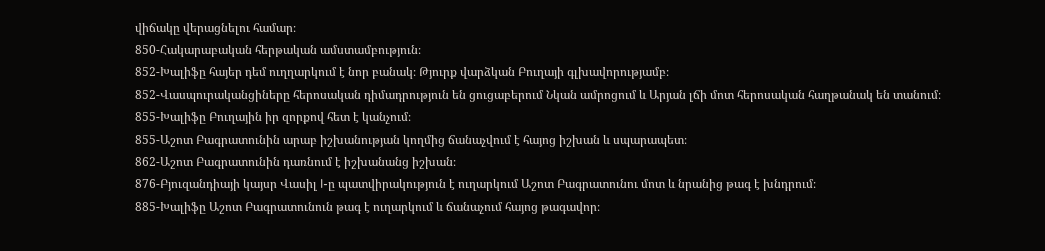վիճակը վերացնելու համար։
850-Հակարաբական հերթական ամստամբություն։
852-Խալիֆը հայեր դեմ ուղղարկում է նոր բանակ։ Թյուրք վարձկան Բուղայի գլխավորությամբ։
852-Վասպուրականցիները հերոսական դիմադրություն են ցուցաբերում Նկան ամրոցում և Արյան լճի մոտ հերոսական հաղթանակ են տանում։
855-Խալիֆը Բուղային իր զորքով հետ է կանչում։
855-Աշոտ Բագրատունին արաբ իշխանության կողմից ճանաչվում է հայոց իշխան և սպարապետ։
862-Աշոտ Բագրատունին դառնում է իշխանանց իշխան։
876-Բյուզանդիայի կայսր Վասիլ I-ը պատվիրակություն է ուղարկում Աշոտ Բագրատունու մոտ և նրանից թագ է խնդրում։
885-Խալիֆը Աշոտ Բագրատունուն թագ է ուղարկում և ճանաչում հայոց թագավոր։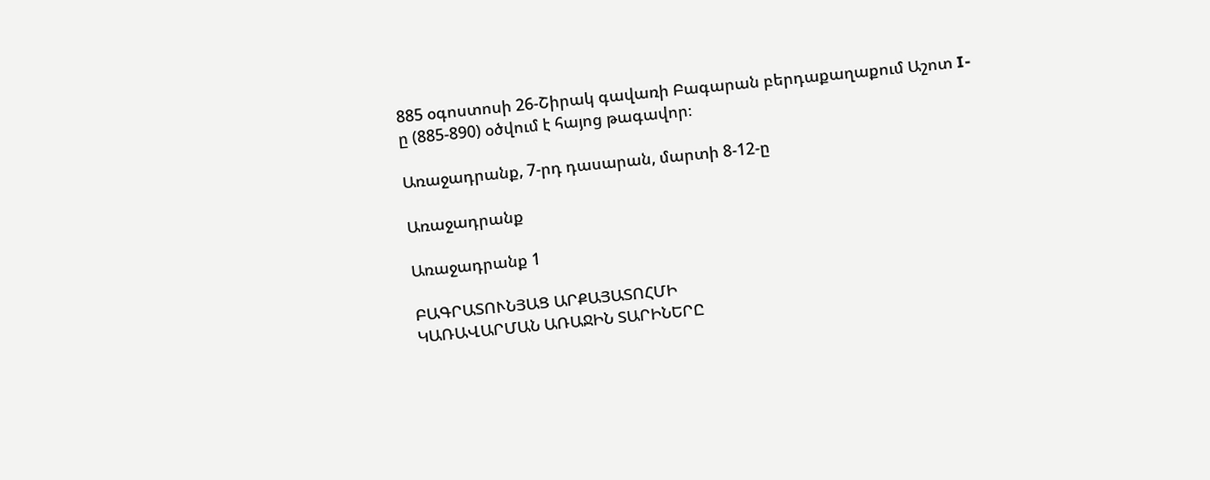885 օգոստոսի 26-Շիրակ գավառի Բագարան բերդաքաղաքում Աշոտ I-ը (885-890) օծվում է հայոց թագավոր։

Առաջադրանք, 7-րդ դասարան, մարտի 8-12-ը

Առաջադրանք

Առաջադրանք 1

ԲԱԳՐԱՏՈՒՆՅԱՑ ԱՐՔԱՅԱՏՈՀՄԻ
ԿԱՌԱՎԱՐՄԱՆ ԱՌԱՋԻՆ ՏԱՐԻՆԵՐԸ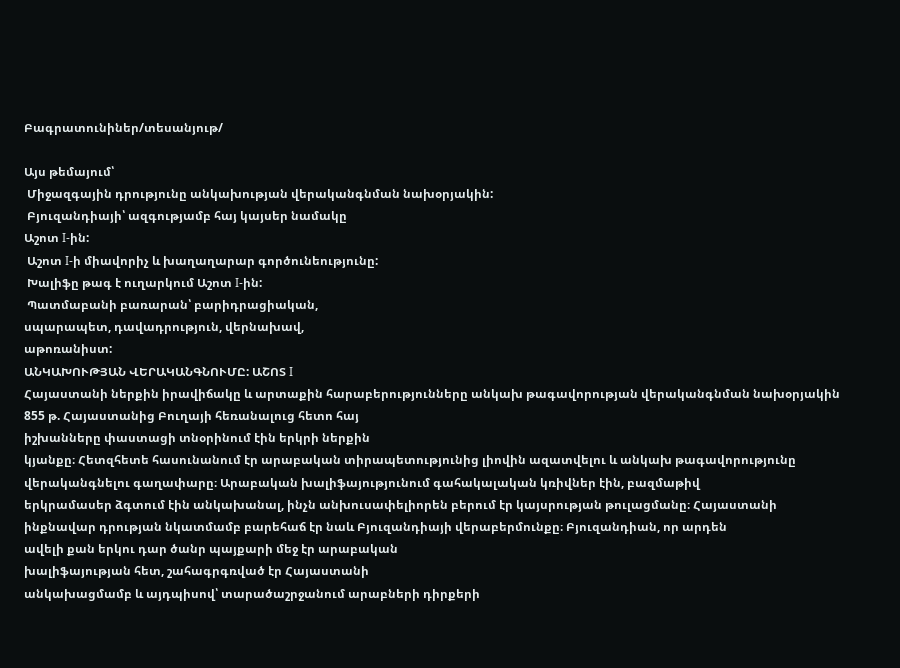Բագրատունիներ/տեսանյութ/

Այս թեմայում՝
 Միջազգային դրությունը անկախության վերականգնման նախօրյակին:
 Բյուզանդիայի՝ ազգությամբ հայ կայսեր նամակը
Աշոտ I-ին:
 Աշոտ I-ի միավորիչ և խաղաղարար գործունեությունը:
 Խալիֆը թագ է ուղարկում Աշոտ I-ին:
 Պատմաբանի բառարան՝ բարիդրացիական,
սպարապետ, դավադրություն, վերնախավ,
աթոռանիստ:
ԱՆԿԱԽՈՒԹՅԱՆ ՎԵՐԱԿԱՆԳՆՈՒՄԸ: ԱՇՈՏ I
Հայաստանի ներքին իրավիճակը և արտաքին հարաբերությունները անկախ թագավորության վերականգնման նախօրյակին
855 թ. Հայաստանից Բուղայի հեռանալուց հետո հայ
իշխանները փաստացի տնօրինում էին երկրի ներքին
կյանքը։ Հետզհետե հասունանում էր արաբական տիրապետությունից լիովին ազատվելու և անկախ թագավորությունը վերականգնելու գաղափարը։ Արաբական խալիֆայությունում գահակալական կռիվներ էին, բազմաթիվ
երկրամասեր ձգտում էին անկախանալ, ինչն անխուսափելիորեն բերում էր կայսրության թուլացմանը։ Հայաստանի ինքնավար դրության նկատմամբ բարեհաճ էր նաև Բյուզանդիայի վերաբերմունքը։ Բյուզանդիան, որ արդեն
ավելի քան երկու դար ծանր պայքարի մեջ էր արաբական
խալիֆայության հետ, շահագրգռված էր Հայաստանի
անկախացմամբ և այդպիսով՝ տարածաշրջանում արաբների դիրքերի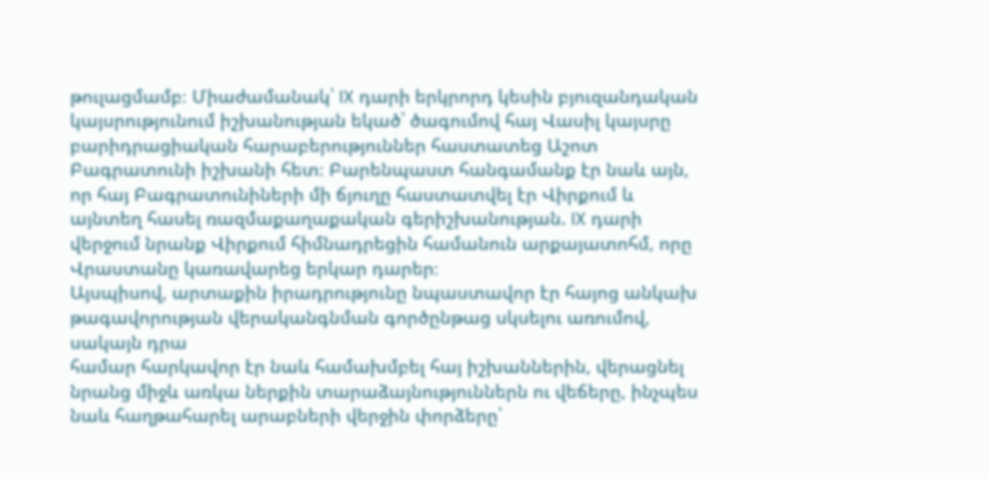թուլացմամբ։ Միաժամանակ՝ IX դարի երկրորդ կեսին բյուզանդական կայսրությունում իշխանության եկած՝ ծագումով հայ Վասիլ կայսրը բարիդրացիական հարաբերություններ հաստատեց Աշոտ  Բագրատունի իշխանի հետ։ Բարենպաստ հանգամանք էր նաև այն, որ հայ Բագրատունիների մի ճյուղը հաստատվել էր Վիրքում և այնտեղ հասել ռազմաքաղաքական գերիշխանության. IX դարի վերջում նրանք Վիրքում հիմնադրեցին համանուն արքայատոհմ, որը Վրաստանը կառավարեց երկար դարեր։
Այսպիսով, արտաքին իրադրությունը նպաստավոր էր հայոց անկախ թագավորության վերականգնման գործընթաց սկսելու առումով, սակայն դրա
համար հարկավոր էր նաև համախմբել հայ իշխաններին, վերացնել նրանց միջև առկա ներքին տարաձայնություններն ու վեճերը, ինչպես նաև հաղթահարել արաբների վերջին փորձերը՝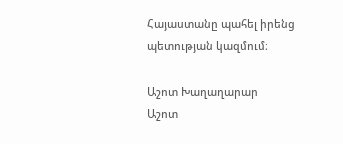Հայաստանը պահել իրենց
պետության կազմում։

Աշոտ Խաղաղարար
Աշոտ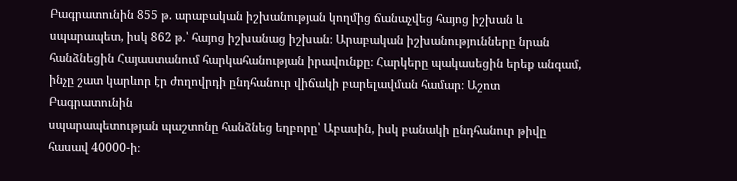Բագրատունին 855 թ. արաբական իշխանության կողմից ճանաչվեց հայոց իշխան և սպարապետ, իսկ 862 թ.՝ հայոց իշխանաց իշխան։ Արաբական իշխանությունները նրան հանձնեցին Հայաստանում հարկահանության իրավունքը։ Հարկերը պակասեցին երեք անգամ, ինչը շատ կարևոր էր ժողովրդի ընդհանուր վիճակի բարելավման համար։ Աշոտ Բագրատունին
սպարապետության պաշտոնը հանձնեց եղբորը՝ Աբասին, իսկ բանակի ընդհանուր թիվը հասավ 40000-ի։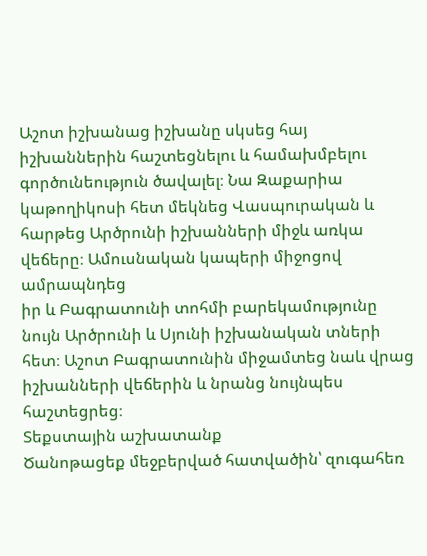Աշոտ իշխանաց իշխանը սկսեց հայ իշխաններին հաշտեցնելու և համախմբելու գործունեություն ծավալել։ Նա Զաքարիա կաթողիկոսի հետ մեկնեց Վասպուրական և հարթեց Արծրունի իշխանների միջև առկա
վեճերը։ Ամուսնական կապերի միջոցով ամրապնդեց
իր և Բագրատունի տոհմի բարեկամությունը նույն Արծրունի և Սյունի իշխանական տների հետ։ Աշոտ Բագրատունին միջամտեց նաև վրաց իշխանների վեճերին և նրանց նույնպես հաշտեցրեց։
Տեքստային աշխատանք
Ծանոթացեք մեջբերված հատվածին՝ զուգահեռ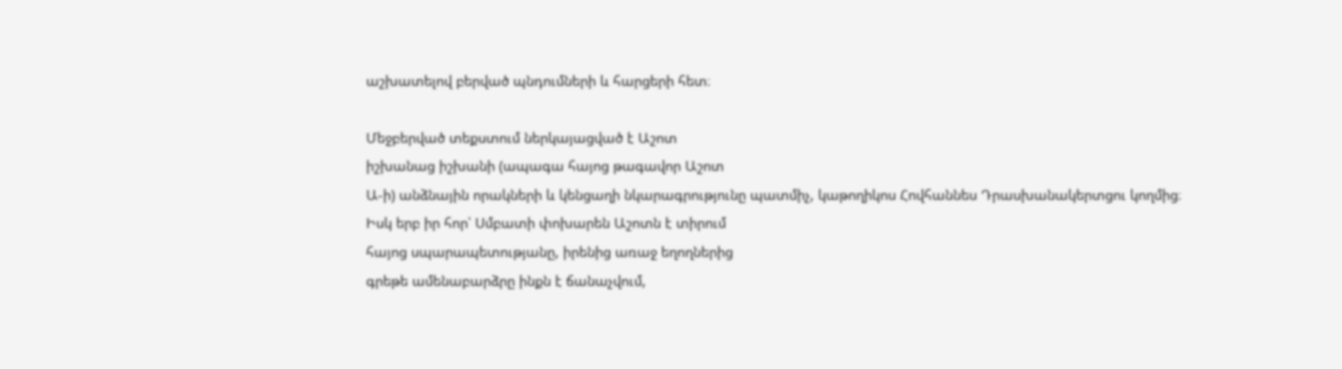աշխատելով բերված պնդումների և հարցերի հետ։

Մեջբերված տեքստում ներկայացված է Աշոտ
իշխանաց իշխանի (ապագա հայոց թագավոր Աշոտ
Ա-ի) անձնային որակների և կենցաղի նկարագրությունը պատմիչ, կաթողիկոս Հովհաննես Դրասխանակերտցու կողմից։
Իսկ երբ իր հոր՝ Սմբատի փոխարեն Աշոտն է տիրում
հայոց սպարապետությանը, իրենից առաջ եղողներից
գրեթե ամենաբարձրը ինքն է ճանաչվում,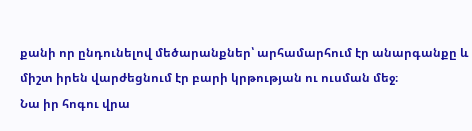քանի որ ընդունելով մեծարանքներ՝ արհամարհում էր անարգանքը և
միշտ իրեն վարժեցնում էր բարի կրթության ու ուսման մեջ։
Նա իր հոգու վրա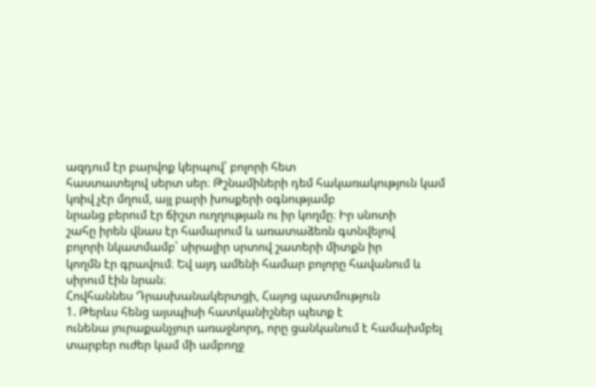ազդում էր բարվոք կերպով՝ բոլորի հետ
հաստատելով սերտ սեր։ Թշնամիների դեմ հակառակություն կամ կռիվ չէր մղում, այլ բարի խոսքերի օգնությամբ
նրանց բերում էր ճիշտ ուղղության ու իր կողմը։ Իր սնոտի
շահը իրեն վնաս էր համարում և առատաձեռն գտնվելով
բոլորի նկատմամբ՝ սիրալիր սրտով շատերի միտքն իր
կողմն էր գրավում։ Եվ այդ ամենի համար բոլորը հավանում և սիրում էին նրան։
Հովհաննես Դրասխանակերտցի, Հայոց պատմություն
1. Թերևս հենց այսպիսի հատկանիշներ պետք է
ունենա յուրաքանչյուր առաջնորդ, որը ցանկանում է համախմբել տարբեր ուժեր կամ մի ամբողջ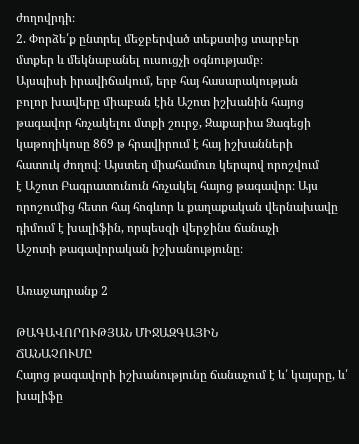ժողովրդի։
2. Փորձե՛ք ընտրել մեջբերված տեքստից տարբեր
մտքեր և մեկնաբանել ուսուցչի օգնությամբ։
Այսպիսի իրավիճակում, երբ հայ հասարակության
բոլոր խավերը միաբան էին Աշոտ իշխանին հայոց
թագավոր հռչակելու մտքի շուրջ, Զաքարիա Ձագեցի
կաթողիկոսը 869 թ հրավիրում է հայ իշխանների
հատուկ ժողով։ Այստեղ միահամուռ կերպով որոշվում
է Աշոտ Բագրատունուն հռչակել հայոց թագավոր։ Այս
որոշումից հետո հայ հոգևոր և քաղաքական վերնախավը դիմում է խալիֆին, որպեսզի վերջինս ճանաչի
Աշոտի թագավորական իշխանությունը։

Առաջադրանք 2

ԹԱԳԱՎՈՐՈՒԹՅԱՆ ՄԻՋԱԶԳԱՅԻՆ
ՃԱՆԱՉՈՒՄԸ
Հայոց թագավորի իշխանությունը ճանաչում է և՛ կայսրը, և՛ խալիֆը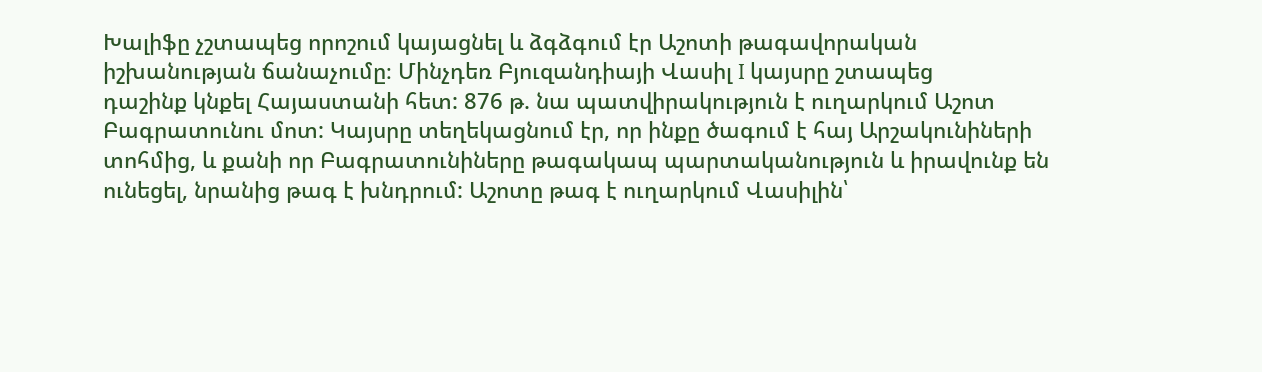Խալիֆը չշտապեց որոշում կայացնել և ձգձգում էր Աշոտի թագավորական իշխանության ճանաչումը։ Մինչդեռ Բյուզանդիայի Վասիլ I կայսրը շտապեց
դաշինք կնքել Հայաստանի հետ: 876 թ. նա պատվիրակություն է ուղարկում Աշոտ Բագրատունու մոտ: Կայսրը տեղեկացնում էր, որ ինքը ծագում է հայ Արշակունիների տոհմից, և քանի որ Բագրատունիները թագակապ պարտականություն և իրավունք են ունեցել, նրանից թագ է խնդրում: Աշոտը թագ է ուղարկում Վասիլին՝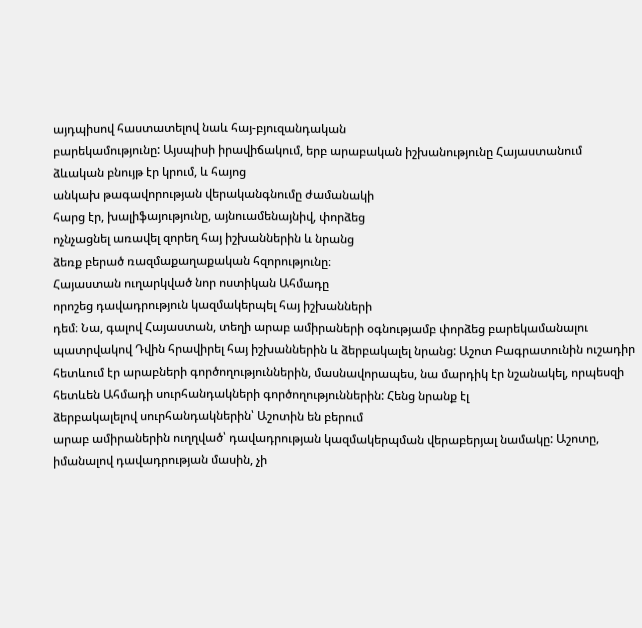այդպիսով հաստատելով նաև հայ-բյուզանդական
բարեկամությունը: Այսպիսի իրավիճակում, երբ արաբական իշխանությունը Հայաստանում ձևական բնույթ էր կրում, և հայոց
անկախ թագավորության վերականգնումը ժամանակի
հարց էր, խալիֆայությունը, այնուամենայնիվ, փորձեց
ոչնչացնել առավել զորեղ հայ իշխաններին և նրանց
ձեռք բերած ռազմաքաղաքական հզորությունը։
Հայաստան ուղարկված նոր ոստիկան Ահմադը
որոշեց դավադրություն կազմակերպել հայ իշխանների
դեմ։ Նա, գալով Հայաստան, տեղի արաբ ամիրաների օգնությամբ փորձեց բարեկամանալու պատրվակով Դվին հրավիրել հայ իշխաններին և ձերբակալել նրանց: Աշոտ Բագրատունին ուշադիր հետևում էր արաբների գործողություններին, մասնավորապես, նա մարդիկ էր նշանակել, որպեսզի հետևեն Ահմադի սուրհանդակների գործողություններին: Հենց նրանք էլ
ձերբակալելով սուրհանդակներին՝ Աշոտին են բերում
արաբ ամիրաներին ուղղված՝ դավադրության կազմակերպման վերաբերյալ նամակը: Աշոտը, իմանալով դավադրության մասին, չի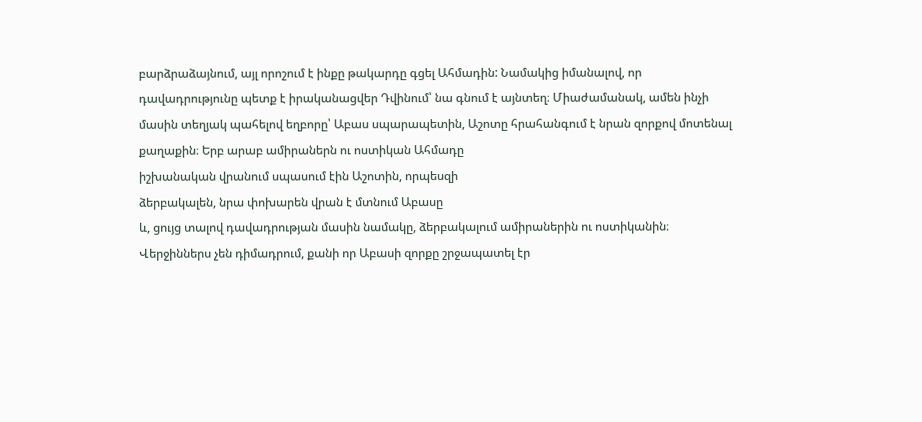բարձրաձայնում, այլ որոշում է ինքը թակարդը գցել Ահմադին: Նամակից իմանալով, որ դավադրությունը պետք է իրականացվեր Դվինում՝ նա գնում է այնտեղ։ Միաժամանակ, ամեն ինչի մասին տեղյակ պահելով եղբորը՝ Աբաս սպարապետին, Աշոտը հրահանգում է նրան զորքով մոտենալ
քաղաքին։ Երբ արաբ ամիրաներն ու ոստիկան Ահմադը
իշխանական վրանում սպասում էին Աշոտին, որպեսզի
ձերբակալեն, նրա փոխարեն վրան է մտնում Աբասը
և, ցույց տալով դավադրության մասին նամակը, ձերբակալում ամիրաներին ու ոստիկանին։ Վերջիններս չեն դիմադրում, քանի որ Աբասի զորքը շրջապատել էր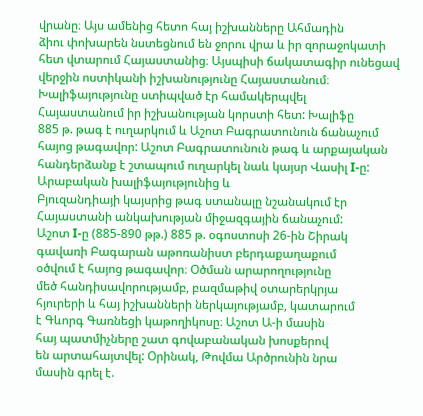վրանը։ Այս ամենից հետո հայ իշխանները Ահմադին
ձիու փոխարեն նստեցնում են ջորու վրա և իր զորաջոկատի հետ վտարում Հայաստանից։ Այսպիսի ճակատագիր ունեցավ վերջին ոստիկանի իշխանությունը Հայաստանում։
Խալիֆայությունը ստիպված էր համակերպվել
Հայաստանում իր իշխանության կորստի հետ: Խալիֆը
885 թ. թագ է ուղարկում և Աշոտ Բագրատունուն ճանաչում հայոց թագավոր: Աշոտ Բագրատունուն թագ և արքայական հանդերձանք է շտապում ուղարկել նաև կայսր Վասիլ I-ը: Արաբական խալիֆայությունից և
Բյուզանդիայի կայսրից թագ ստանալը նշանակում էր
Հայաստանի անկախության միջազգային ճանաչում:
Աշոտ I-ը (885-890 թթ.) 885 թ. օգոստոսի 26-ին Շիրակ
գավառի Բագարան աթոռանիստ բերդաքաղաքում
օծվում է հայոց թագավոր։ Օծման արարողությունը
մեծ հանդիսավորությամբ, բազմաթիվ օտարերկրյա
հյուրերի և հայ իշխանների ներկայությամբ, կատարում
է Գևորգ Գառնեցի կաթողիկոսը։ Աշոտ Ա-ի մասին
հայ պատմիչները շատ գովաբանական խոսքերով
են արտահայտվել: Օրինակ, Թովմա Արծրունին նրա
մասին գրել է.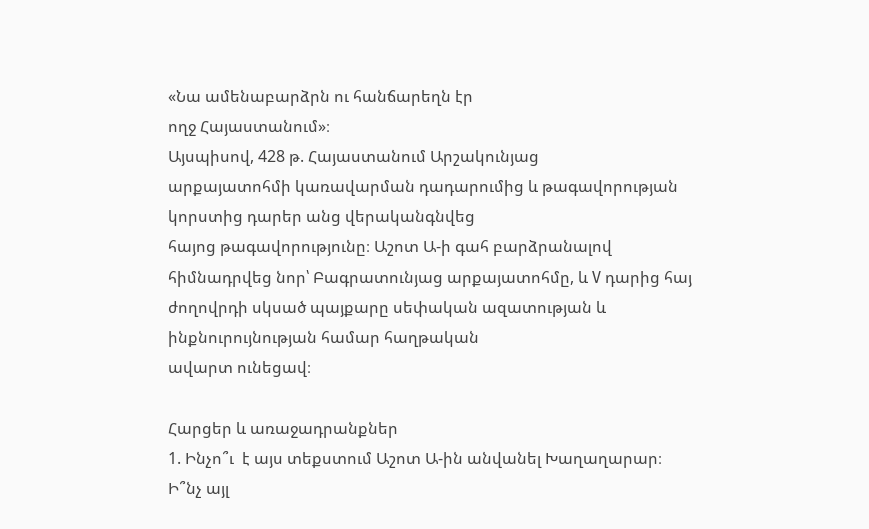«Նա ամենաբարձրն ու հանճարեղն էր
ողջ Հայաստանում»։
Այսպիսով, 428 թ. Հայաստանում Արշակունյաց
արքայատոհմի կառավարման դադարումից և թագավորության կորստից դարեր անց վերականգնվեց
հայոց թագավորությունը։ Աշոտ Ա-ի գահ բարձրանալով հիմնադրվեց նոր՝ Բագրատունյաց արքայատոհմը, և V դարից հայ ժողովրդի սկսած պայքարը սեփական ազատության և ինքնուրույնության համար հաղթական
ավարտ ունեցավ։

Հարցեր և առաջադրանքներ
1. Ինչո՞ւ  է այս տեքստում Աշոտ Ա-ին անվանել Խաղաղարար։ Ի՞նչ այլ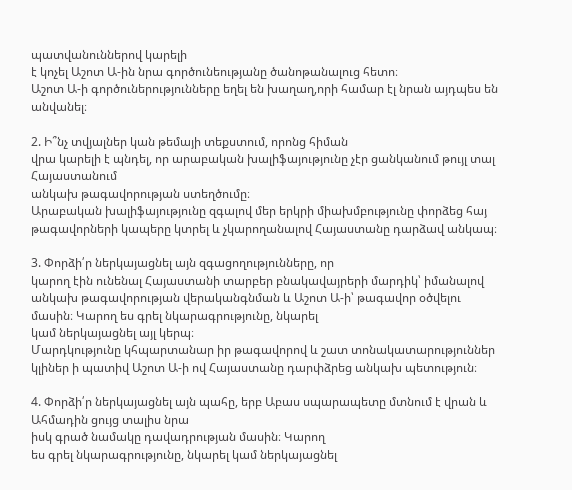պատվանուններով կարելի
է կոչել Աշոտ Ա-ին նրա գործունեությանը ծանոթանալուց հետո։
Աշոտ Ա-ի գործուներությունները եղել են խաղաղ,որի համար էլ նրան այդպես են անվանել։

2. Ի՞նչ տվյալներ կան թեմայի տեքստում, որոնց հիման
վրա կարելի է պնդել, որ արաբական խալիֆայությունը չէր ցանկանում թույլ տալ Հայաստանում
անկախ թագավորության ստեղծումը։
Արաբական խալիֆայությունը զգալով մեր երկրի միախմբությունը փորձեց հայ թագավորների կապերը կտրել և չկարողանալով Հայաստանը դարձավ անկապ։

3. Փորձի՛ր ներկայացնել այն զգացողությունները, որ
կարող էին ունենալ Հայաստանի տարբեր բնակավայրերի մարդիկ՝ իմանալով անկախ թագավորության վերականգնման և Աշոտ Ա-ի՝ թագավոր օծվելու
մասին։ Կարող ես գրել նկարագրությունը, նկարել
կամ ներկայացնել այլ կերպ։
Մարդկությունը կհպարտանար իր թագավորով և շատ տոնակատարություններ կլիներ ի պատիվ Աշոտ Ա-ի ով Հայաստանը դարփձրեց անկախ պետություն։

4. Փորձի՛ր ներկայացնել այն պահը, երբ Աբաս սպարապետը մտնում է վրան և Ահմադին ցույց տալիս նրա
իսկ գրած նամակը դավադրության մասին։ Կարող
ես գրել նկարագրությունը, նկարել կամ ներկայացնել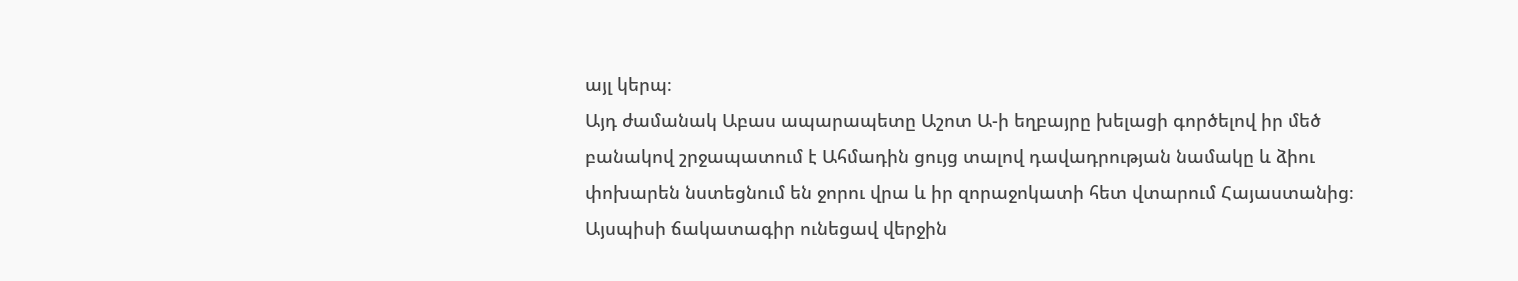այլ կերպ։
Այդ ժամանակ Աբաս ապարապետը Աշոտ Ա-ի եղբայրը խելացի գործելով իր մեծ բանակով շրջապատում է Ահմադին ցույց տալով դավադրության նամակը և ձիու փոխարեն նստեցնում են ջորու վրա և իր զորաջոկատի հետ վտարում Հայաստանից։ Այսպիսի ճակատագիր ունեցավ վերջին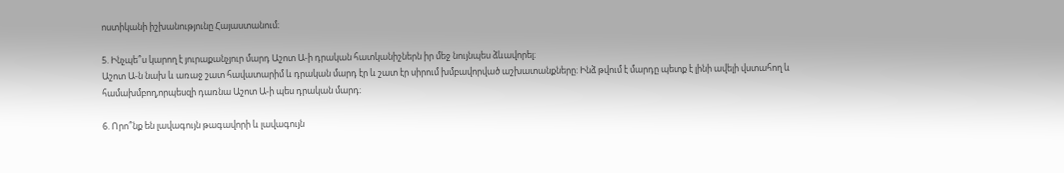ոստիկանի իշխանությունը Հայաստանում։

5. Ինչպե՞ս կարող է յուրաքանչյուր մարդ Աշոտ Ա-ի դրական հատկանիշներն իր մեջ նույնպես ձևավորել։
Աշոտ Ա-ն նախ և առաջ շատ հավատարիմ և դրական մարդ էր և շատ էր սիրում խմբավորված աշխատանքները։ Ինձ թվում է մարդը պետք է լինի ավելի վստահող և համախմբող,որպեսզի դառնա Աշոտ Ա-ի պես դրական մարդ։

6. Որո՞նք են լավագույն թագավորի և լավագույն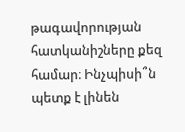թագավորության հատկանիշները քեզ համար։ Ինչպիսի՞ն պետք է լինեն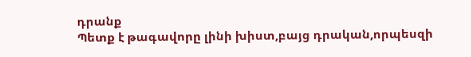դրանք
Պետք է թագավորը լինի խիստ,բայց դրական,որպեսզի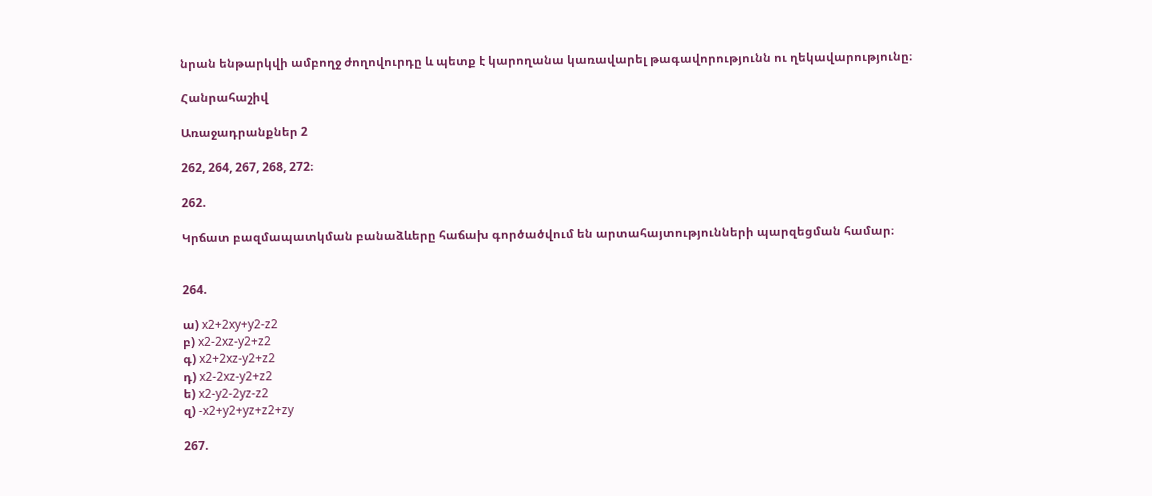նրան ենթարկվի ամբողջ ժողովուրդը և պետք է կարողանա կառավարել թագավորությունն ու ղեկավարությունը։

Հանրահաշիվ

Առաջադրանքներ 2

262, 264, 267, 268, 272։

262.

Կրճատ բազմապատկման բանաձևերը հաճախ գործածվում են արտահայտությունների պարզեցման համար։


264.

ա) x2+2xy+y2-z2
բ) x2-2xz-y2+z2
գ) x2+2xz-y2+z2
դ) x2-2xz-y2+z2
ե) x2-y2-2yz-z2
զ) -x2+y2+yz+z2+zy

267.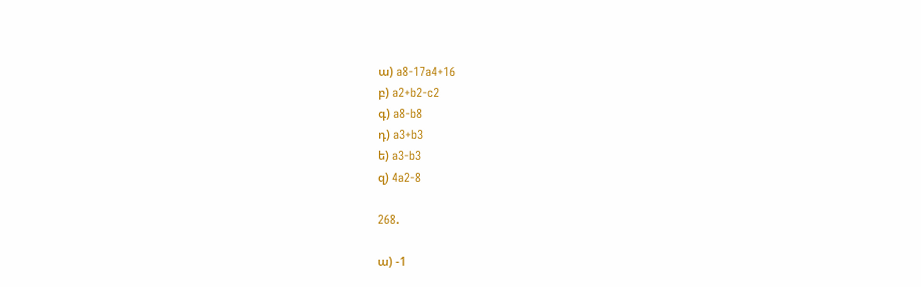ա) a8-17a4+16
բ) a2+b2-c2
գ) a8-b8
դ) a3+b3
ե) a3-b3
զ) 4a2-8

268.

ա) -1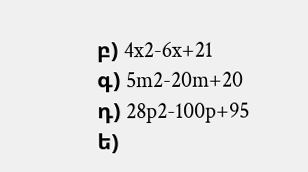բ) 4x2-6x+21
գ) 5m2-20m+20
դ) 28p2-100p+95
ե)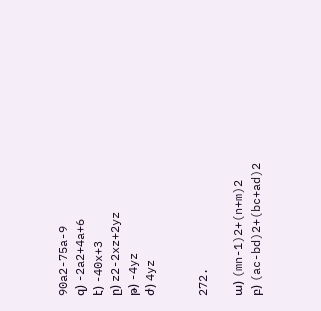90a2-75a-9
զ) -2a2+4a+6
է) -40x+3
ը) z2-2xz+2yz
թ) -4yz
ժ) 4yz


272.

ա) (mn-1)2+(n+m)2
բ) (ac-bd)2+(bc+ad)2